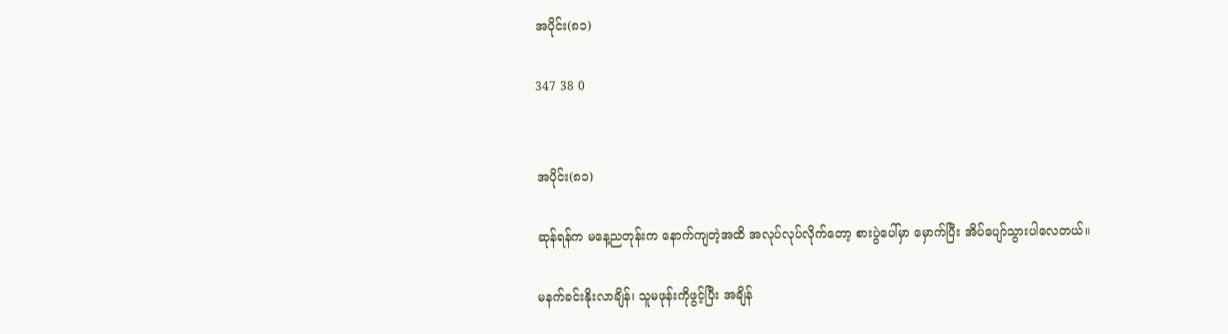အပိုင်း(၈၁)

347 38 0


အပိုင်း(၈၁)

ဆုန်ရန်က မနေ့ညတုန်းက နောက်ကျတဲ့အထိ အလုပ်လုပ်လိုက်တော့ စားပွဲပေါ်မှာ မှောက်ပြီး အိပ်ပျော်သွားပါလေတယ်။

မနက်ခင်းနိုးလာချိန်၊ သူမဖုန်းကိုဖွင့်ပြီး အချိန်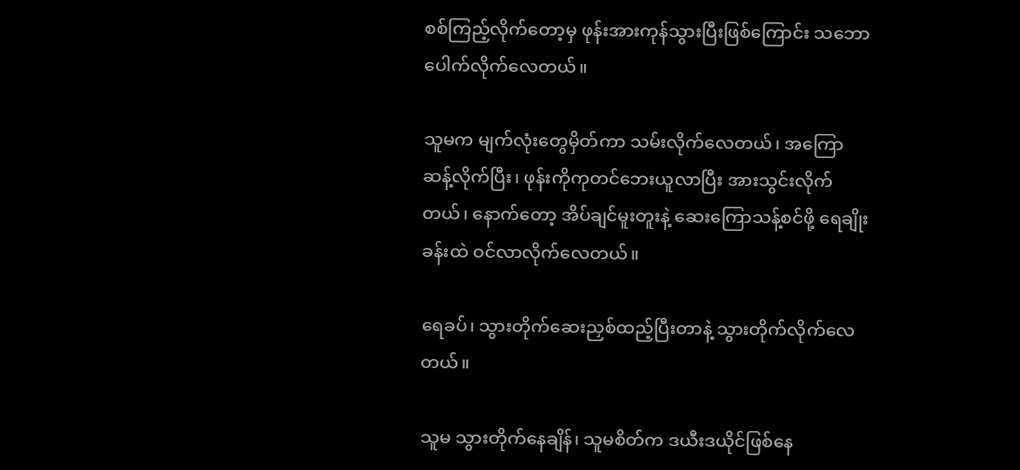စစ်ကြည့်လိုက်တော့မှ ဖုန်းအားကုန်သွားပြီးဖြစ်ကြောင်း သဘောပေါက်လိုက်လေတယ်။

သူမက မျက်လုံးတွေမှိတ်ကာ သမ်းလိုက်လေတယ်၊ အကြောဆန့်လိုက်ပြီး၊ ဖုန်းကိုကုတင်ဘေးယူလာပြီး အားသွင်းလိုက်တယ်၊ နောက်တော့ အိပ်ချင်မူးတူးနဲ့ ဆေးကြောသန့်စင်ဖို့ ရေချိုးခန်းထဲ ဝင်လာလိုက်လေတယ်။

ရေခပ်၊ သွားတိုက်ဆေးညှစ်ထည့်ပြီးတာနဲ့ သွားတိုက်လိုက်လေတယ်။

သူမ သွားတိုက်နေချိန်၊ သူမစိတ်က ဒယီးဒယိုင်ဖြစ်နေ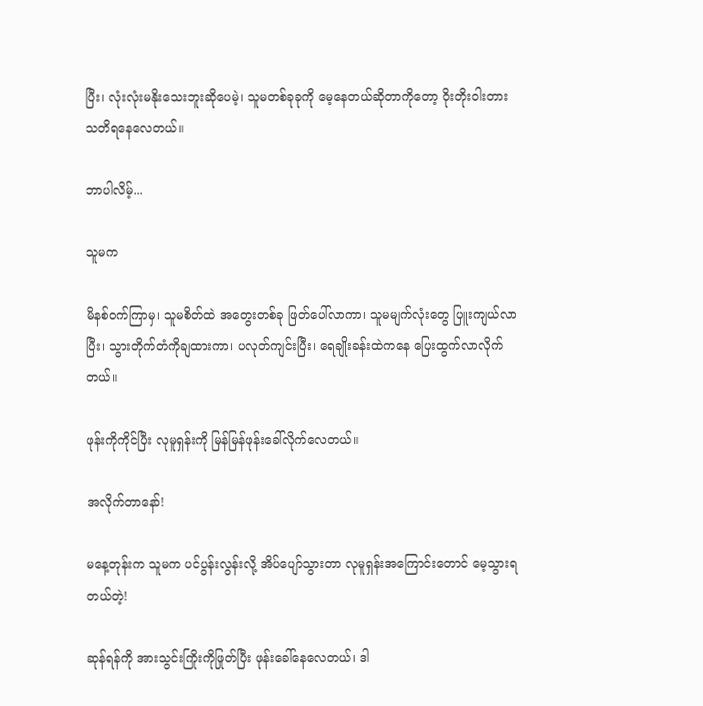ပြီး၊ လုံးလုံးမနိုးသေးဘူးဆိုပေမဲ့၊ သူမတစ်ခုခုကို မေ့နေတယ်ဆိုတာကိုတော့ ဝိုးတိုးဝါးတား သတိရနေလေတယ်။

ဘာပါလိမ့်...

သူမက

မိနစ်ဝက်ကြာမှ၊ သူမစိတ်ထဲ အတွေးတစ်ခု ဖြတ်ပေါ်လာကာ၊ သူမမျက်လုံးတွေ ပြူးကျယ်လာပြီး၊ သွားတိုက်တံကိုချထားကာ၊ ပလုတ်ကျင်းပြီး၊ ရေချိုးခန်းထဲကနေ ပြေးထွက်လာလိုက်တယ်။

ဖုန်းကိုကိုင်ပြီး လုမူရှန်းကို မြန်မြန်ဖုန်းခေါ်လိုက်လေတယ်။

အလိုက်တာနော်!

မနေ့တုန်းက သူမက ပင်ပွန်းလွန်းလို့ အိပ်ပျော်သွားတာ လုမူရှန်းအကြောင်းတောင် မေ့သွားရတယ်တဲ့!

ဆုန်ရန်ကို အားသွင်းကြိုးကိုဖြုတ်ပြီး ဖုန်းခေါ်နေလေတယ်၊ ဒါ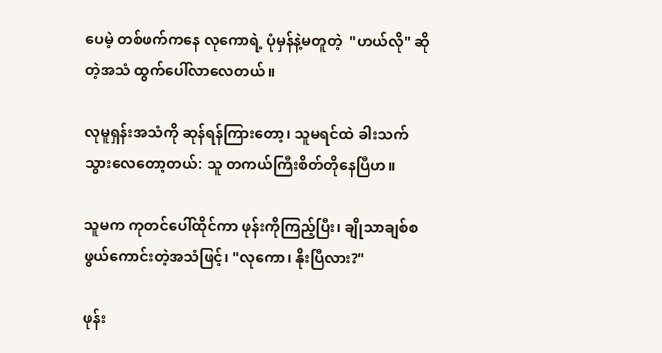ပေမဲ့ တစ်ဖက်ကနေ လုကောရဲ့ ပုံမှန်နဲ့မတူတဲ့  "ဟယ်လို" ဆိုတဲ့အသံ ထွက်ပေါ်လာလေတယ်။

လုမူရှန်းအသံကို ဆုန်ရန်ကြားတော့၊ သူမရင်ထဲ ခါးသက်သွားလေတော့တယ်: သူ တကယ်ကြီးစိတ်တိုနေပြီဟ။

သူမက ကုတင်ပေါ်ထိုင်ကာ ဖုန်းကိုကြည့်ပြီး၊ ချိုသာချစ်စဖွယ်ကောင်းတဲ့အသံဖြင့်၊ "လုကော၊ နိုးပြီလား?"

ဖုန်း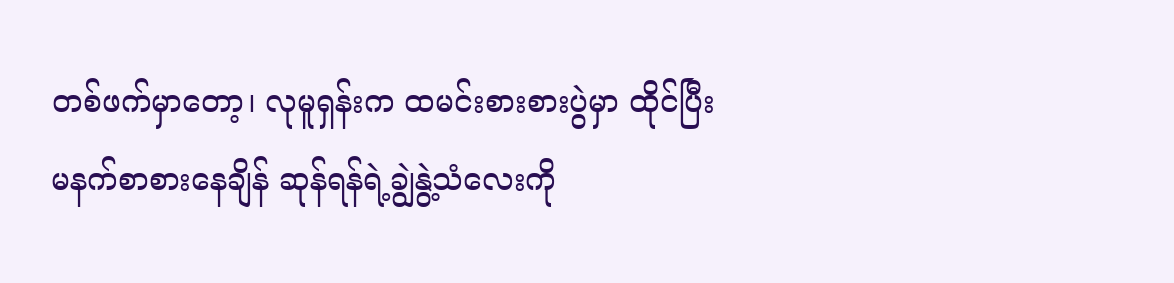တစ်ဖက်မှာတော့၊ လုမူရှန်းက ထမင်းစားစားပွဲမှာ ထိုင်ပြီး မနက်စာစားနေချိန် ဆုန်ရန်ရဲ့ချွဲနွဲ့သံလေးကို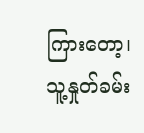ကြားတော့၊ သူ့နှုတ်ခမ်း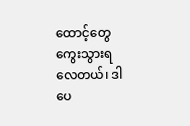ထောင့်တွေ ကွေးသွားရလေတယ်၊ ဒါပေ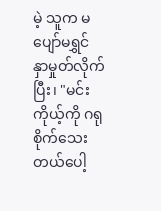မဲ့ သူက မပျော်မရွှင် နှာမှုတ်လိုက်ပြီး၊ "မင်း ကိုယ့်ကို ဂရုစိုက်သေးတယ်ပေါ့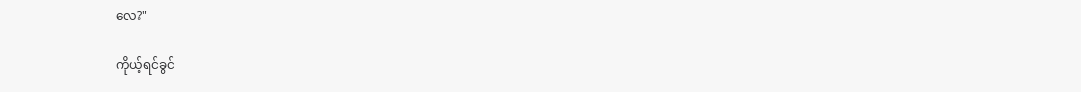လေ?"

ကိုယ့်ရင်ခွင်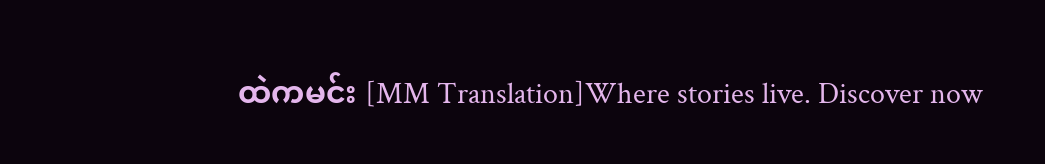ထဲကမင်း [MM Translation]Where stories live. Discover now